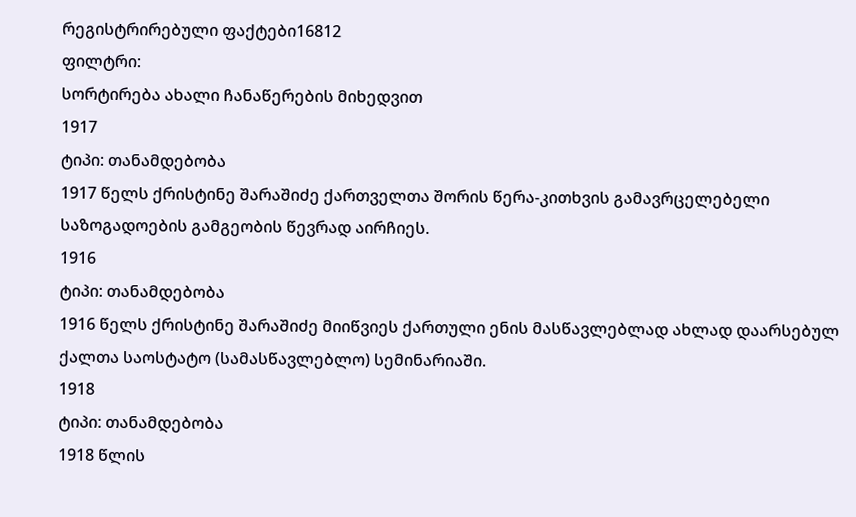რეგისტრირებული ფაქტები16812
ფილტრი:
სორტირება ახალი ჩანაწერების მიხედვით
1917
ტიპი: თანამდებობა
1917 წელს ქრისტინე შარაშიძე ქართველთა შორის წერა-კითხვის გამავრცელებელი საზოგადოების გამგეობის წევრად აირჩიეს.
1916
ტიპი: თანამდებობა
1916 წელს ქრისტინე შარაშიძე მიიწვიეს ქართული ენის მასწავლებლად ახლად დაარსებულ ქალთა საოსტატო (სამასწავლებლო) სემინარიაში.
1918
ტიპი: თანამდებობა
1918 წლის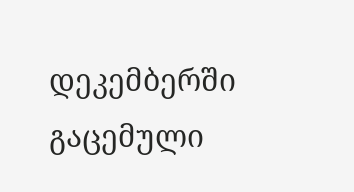დეკემბერში გაცემული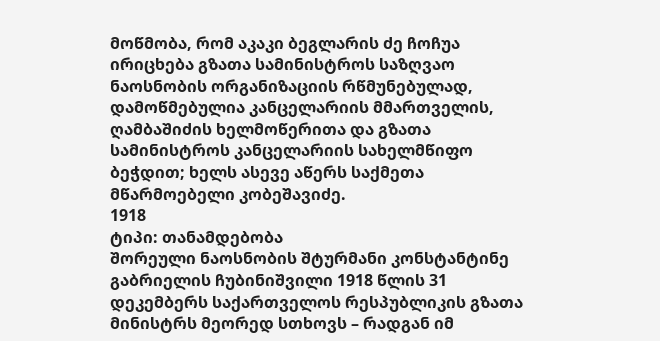მოწმობა, რომ აკაკი ბეგლარის ძე ჩოჩუა ირიცხება გზათა სამინისტროს საზღვაო ნაოსნობის ორგანიზაციის რწმუნებულად, დამოწმებულია კანცელარიის მმართველის, ღამბაშიძის ხელმოწერითა და გზათა სამინისტროს კანცელარიის სახელმწიფო ბეჭდით; ხელს ასევე აწერს საქმეთა მწარმოებელი კობეშავიძე.
1918
ტიპი: თანამდებობა
შორეული ნაოსნობის შტურმანი კონსტანტინე გაბრიელის ჩუბინიშვილი 1918 წლის 31 დეკემბერს საქართველოს რესპუბლიკის გზათა მინისტრს მეორედ სთხოვს – რადგან იმ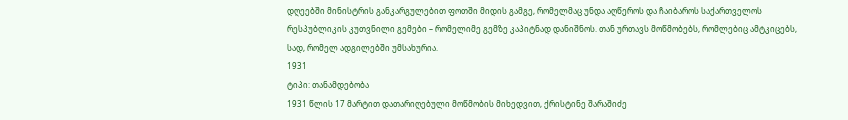დღეებში მინისტრის განკარგულებით ფოთში მიდის გამგე, რომელმაც უნდა აღწეროს და ჩაიბაროს საქართველოს რესპუბლიკის კუთვნილი გემები – რომელიმე გემზე კაპიტნად დანიშნოს. თან ურთავს მოწმობებს, რომლებიც ამტკიცებს, სად, რომელ ადგილებში უმსახურია.
1931
ტიპი: თანამდებობა
1931 წლის 17 მარტით დათარიღებული მოწმობის მიხედვით, ქრისტინე შარაშიძე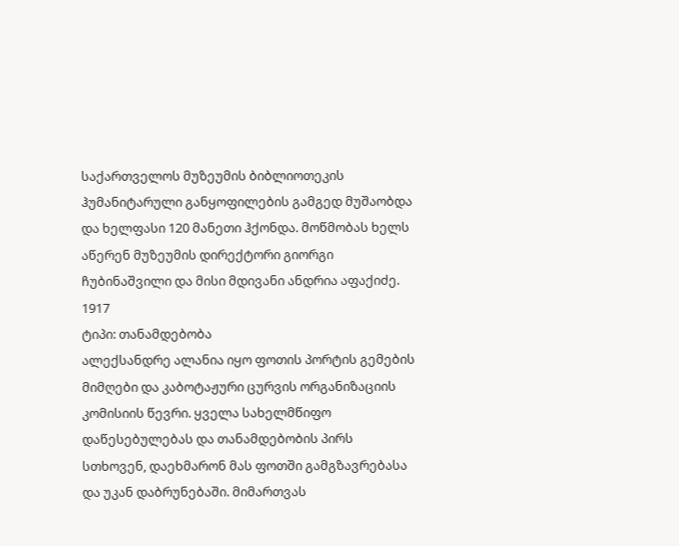საქართველოს მუზეუმის ბიბლიოთეკის ჰუმანიტარული განყოფილების გამგედ მუშაობდა და ხელფასი 120 მანეთი ჰქონდა. მოწმობას ხელს აწერენ მუზეუმის დირექტორი გიორგი ჩუბინაშვილი და მისი მდივანი ანდრია აფაქიძე.
1917
ტიპი: თანამდებობა
ალექსანდრე ალანია იყო ფოთის პორტის გემების მიმღები და კაბოტაჟური ცურვის ორგანიზაციის კომისიის წევრი. ყველა სახელმწიფო დაწესებულებას და თანამდებობის პირს სთხოვენ, დაეხმარონ მას ფოთში გამგზავრებასა და უკან დაბრუნებაში. მიმართვას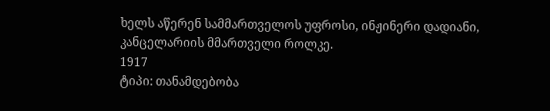ხელს აწერენ სამმართველოს უფროსი, ინჟინერი დადიანი, კანცელარიის მმართველი როლკე.
1917
ტიპი: თანამდებობა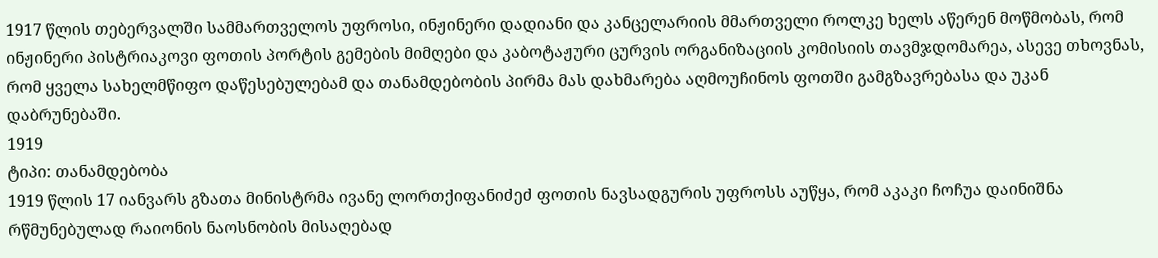1917 წლის თებერვალში სამმართველოს უფროსი, ინჟინერი დადიანი და კანცელარიის მმართველი როლკე ხელს აწერენ მოწმობას, რომ ინჟინერი პისტრიაკოვი ფოთის პორტის გემების მიმღები და კაბოტაჟური ცურვის ორგანიზაციის კომისიის თავმჯდომარეა, ასევე თხოვნას, რომ ყველა სახელმწიფო დაწესებულებამ და თანამდებობის პირმა მას დახმარება აღმოუჩინოს ფოთში გამგზავრებასა და უკან დაბრუნებაში.
1919
ტიპი: თანამდებობა
1919 წლის 17 იანვარს გზათა მინისტრმა ივანე ლორთქიფანიძეძ ფოთის ნავსადგურის უფროსს აუწყა, რომ აკაკი ჩოჩუა დაინიშნა რწმუნებულად რაიონის ნაოსნობის მისაღებად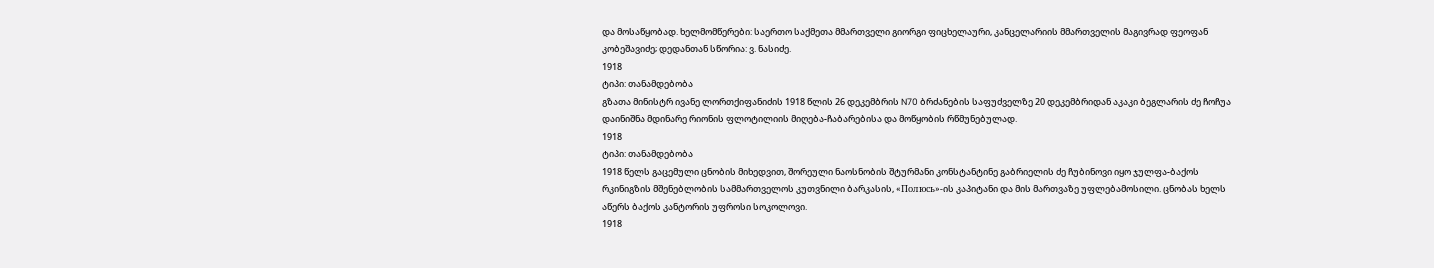და მოსაწყობად. ხელმომწერები: საერთო საქმეთა მმართველი გიორგი ფიცხელაური, კანცელარიის მმართველის მაგივრად ფეოფან კობეშავიძე; დედანთან სწორია: ვ. ნასიძე.
1918
ტიპი: თანამდებობა
გზათა მინისტრ ივანე ლორთქიფანიძის 1918 წლის 26 დეკემბრის N70 ბრძანების საფუძველზე 20 დეკემბრიდან აკაკი ბეგლარის ძე ჩოჩუა დაინიშნა მდინარე რიონის ფლოტილიის მიღება-ჩაბარებისა და მოწყობის რწმუნებულად.
1918
ტიპი: თანამდებობა
1918 წელს გაცემული ცნობის მიხედვით, შორეული ნაოსნობის შტურმანი კონსტანტინე გაბრიელის ძე ჩუბინოვი იყო ჯულფა-ბაქოს რკინიგზის მშენებლობის სამმართველოს კუთვნილი ბარკასის, «Полюсь»-ის კაპიტანი და მის მართვაზე უფლებამოსილი. ცნობას ხელს აწერს ბაქოს კანტორის უფროსი სოკოლოვი.
1918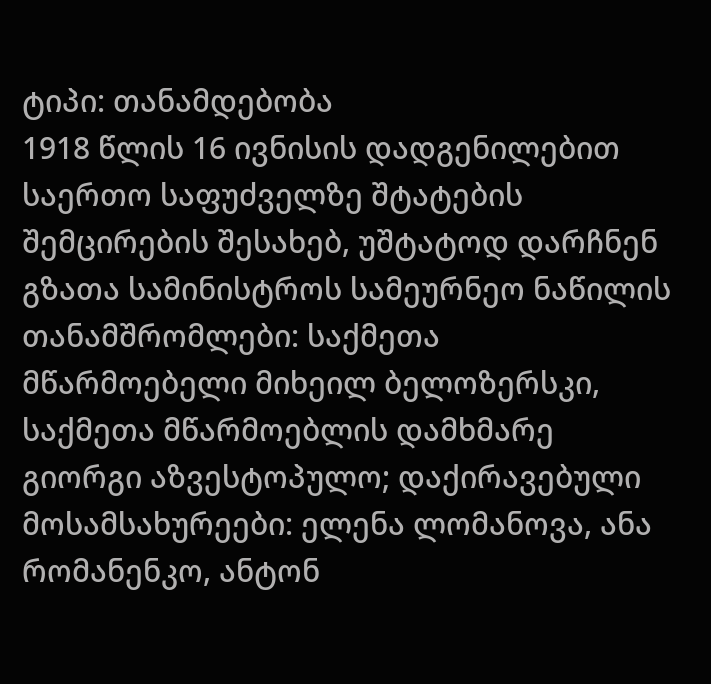ტიპი: თანამდებობა
1918 წლის 16 ივნისის დადგენილებით საერთო საფუძველზე შტატების შემცირების შესახებ, უშტატოდ დარჩნენ გზათა სამინისტროს სამეურნეო ნაწილის თანამშრომლები: საქმეთა მწარმოებელი მიხეილ ბელოზერსკი, საქმეთა მწარმოებლის დამხმარე გიორგი აზვესტოპულო; დაქირავებული მოსამსახურეები: ელენა ლომანოვა, ანა რომანენკო, ანტონ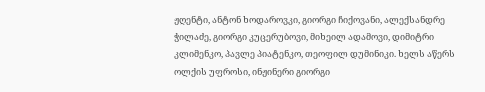ჟღენტი, ანტონ ხოდაროვკი, გიორგი ჩიქოვანი, ალექსანდრე ჭილაძე, გიორგი კუცერუბოვი, მიხეილ ადამოვი, დიმიტრი კლიმენკო, პავლე პიატენკო, თეოფილ დუმინიკი. ხელს აწერს ოლქის უფროსი, ინჟინერი გიორგი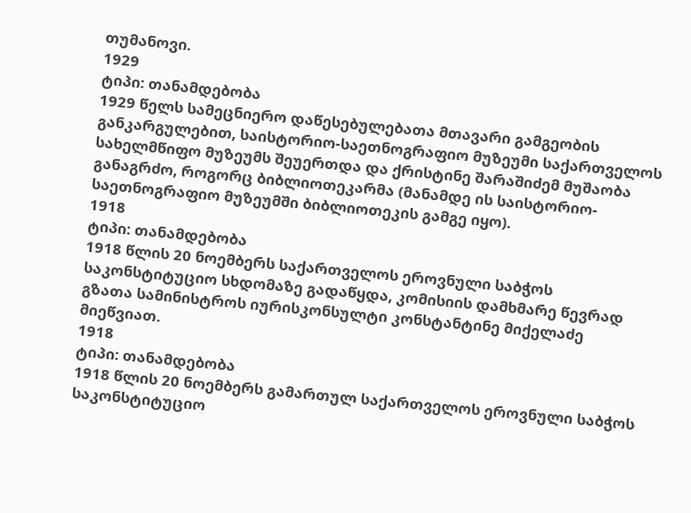თუმანოვი.
1929
ტიპი: თანამდებობა
1929 წელს სამეცნიერო დაწესებულებათა მთავარი გამგეობის განკარგულებით, საისტორიო-საეთნოგრაფიო მუზეუმი საქართველოს სახელმწიფო მუზეუმს შეუერთდა და ქრისტინე შარაშიძემ მუშაობა განაგრძო, როგორც ბიბლიოთეკარმა (მანამდე ის საისტორიო-საეთნოგრაფიო მუზეუმში ბიბლიოთეკის გამგე იყო).
1918
ტიპი: თანამდებობა
1918 წლის 20 ნოემბერს საქართველოს ეროვნული საბჭოს საკონსტიტუციო სხდომაზე გადაწყდა, კომისიის დამხმარე წევრად გზათა სამინისტროს იურისკონსულტი კონსტანტინე მიქელაძე მიეწვიათ.
1918
ტიპი: თანამდებობა
1918 წლის 20 ნოემბერს გამართულ საქართველოს ეროვნული საბჭოს საკონსტიტუციო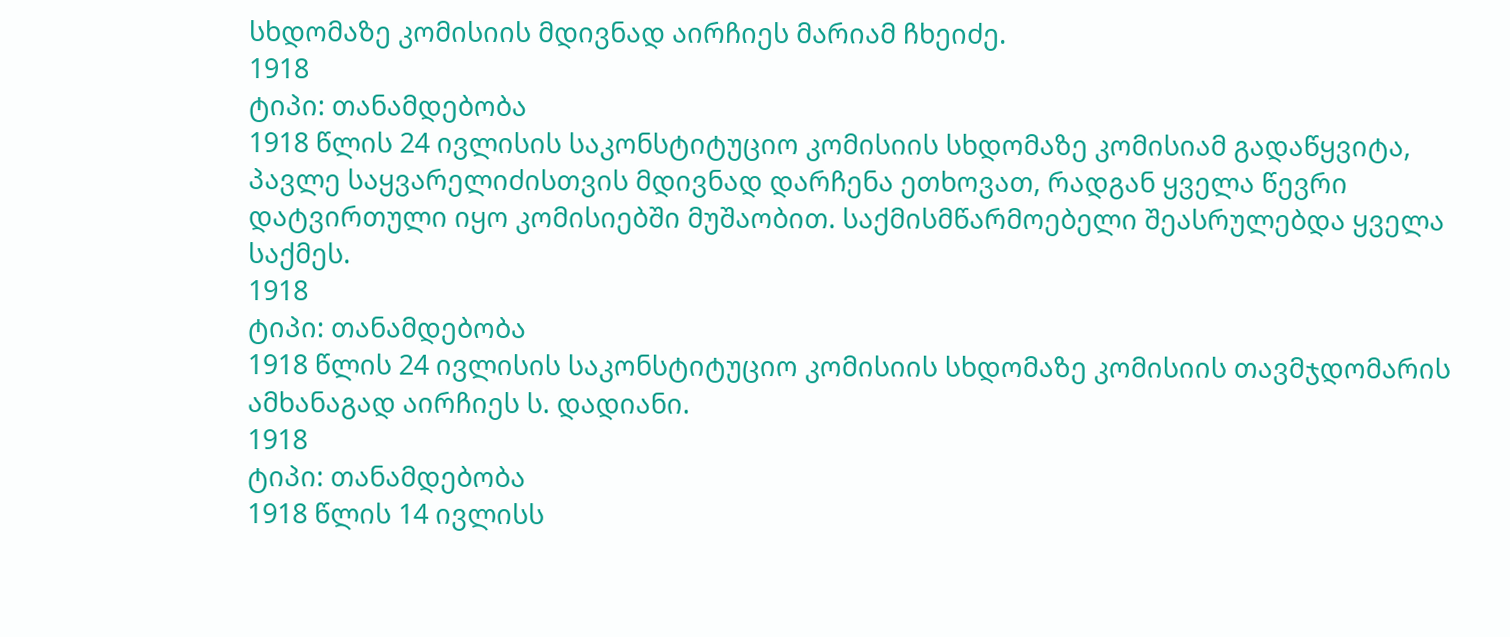სხდომაზე კომისიის მდივნად აირჩიეს მარიამ ჩხეიძე.
1918
ტიპი: თანამდებობა
1918 წლის 24 ივლისის საკონსტიტუციო კომისიის სხდომაზე კომისიამ გადაწყვიტა, პავლე საყვარელიძისთვის მდივნად დარჩენა ეთხოვათ, რადგან ყველა წევრი დატვირთული იყო კომისიებში მუშაობით. საქმისმწარმოებელი შეასრულებდა ყველა საქმეს.
1918
ტიპი: თანამდებობა
1918 წლის 24 ივლისის საკონსტიტუციო კომისიის სხდომაზე კომისიის თავმჯდომარის ამხანაგად აირჩიეს ს. დადიანი.
1918
ტიპი: თანამდებობა
1918 წლის 14 ივლისს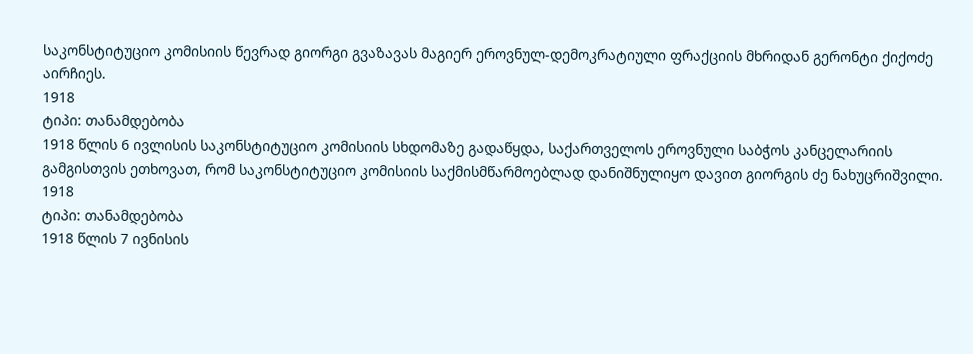საკონსტიტუციო კომისიის წევრად გიორგი გვაზავას მაგიერ ეროვნულ-დემოკრატიული ფრაქციის მხრიდან გერონტი ქიქოძე აირჩიეს.
1918
ტიპი: თანამდებობა
1918 წლის 6 ივლისის საკონსტიტუციო კომისიის სხდომაზე გადაწყდა, საქართველოს ეროვნული საბჭოს კანცელარიის გამგისთვის ეთხოვათ, რომ საკონსტიტუციო კომისიის საქმისმწარმოებლად დანიშნულიყო დავით გიორგის ძე ნახუცრიშვილი.
1918
ტიპი: თანამდებობა
1918 წლის 7 ივნისის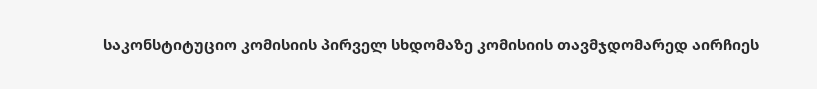საკონსტიტუციო კომისიის პირველ სხდომაზე კომისიის თავმჯდომარედ აირჩიეს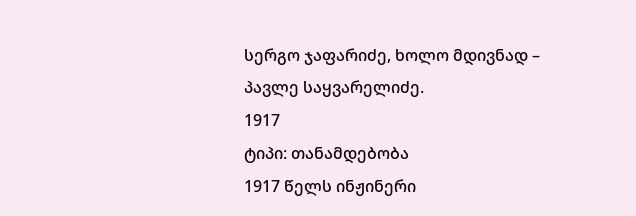სერგო ჯაფარიძე, ხოლო მდივნად – პავლე საყვარელიძე.
1917
ტიპი: თანამდებობა
1917 წელს ინჟინერი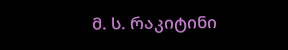მ. ს. რაკიტინი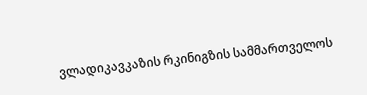ვლადიკავკაზის რკინიგზის სამმართველოს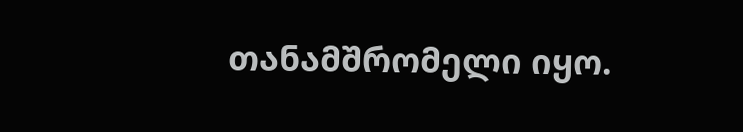თანამშრომელი იყო.